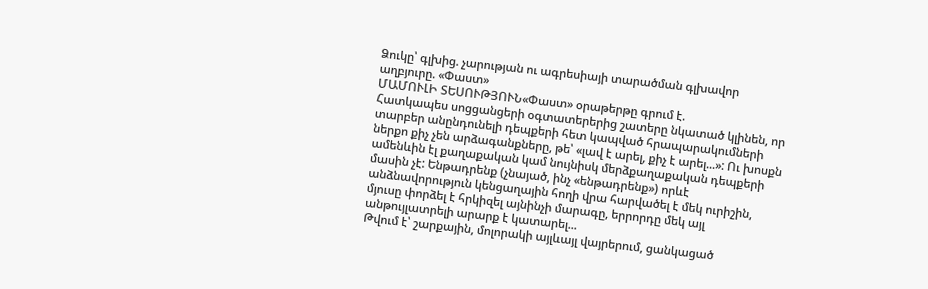Ձուկը՝ գլխից. չարության ու ագրեսիայի տարածման գլխավոր աղբյուրը. «Փաստ»
ՄԱՄՈՒԼԻ ՏԵՍՈՒԹՅՈՒՆ«Փաստ» օրաթերթը գրում է.
Հատկապես սոցցանցերի օգտատերերից շատերը նկատած կլինեն, որ տարբեր անընդունելի դեպքերի հետ կապված հրապարակումների ներքո քիչ չեն արձագանքները, թե՝ «լավ է արել, քիչ է արել...»: Ու խոսքն ամենևին էլ քաղաքական կամ նույնիսկ մերձքաղաքական դեպքերի մասին չէ: Ենթադրենք (չնայած, ինչ «ենթադրենք») որևէ անձնավորություն կենցաղային հողի վրա հարվածել է մեկ ուրիշին, մյուսը փորձել է հրկիզել այնինչի մարագը, երրորդը մեկ այլ անթույլատրելի արարք է կատարել...
Թվում է՝ շարքային, մոլորակի այլևայլ վայրերում, ցանկացած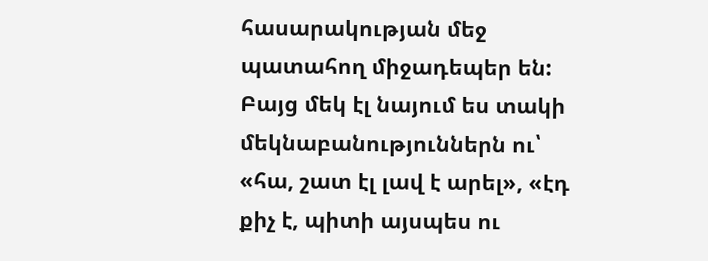հասարակության մեջ պատահող միջադեպեր են: Բայց մեկ էլ նայում ես տակի մեկնաբանություններն ու՝ «հա, շատ էլ լավ է արել», «էդ քիչ է, պիտի այսպես ու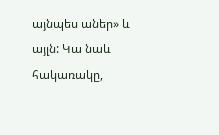այնպես աներ» և այլն: Կա նաև հակառակը,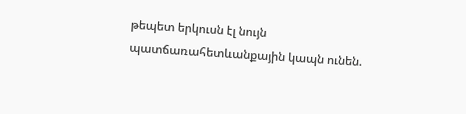թեպետ երկուսն էլ նույն պատճառահետևանքային կապն ունեն.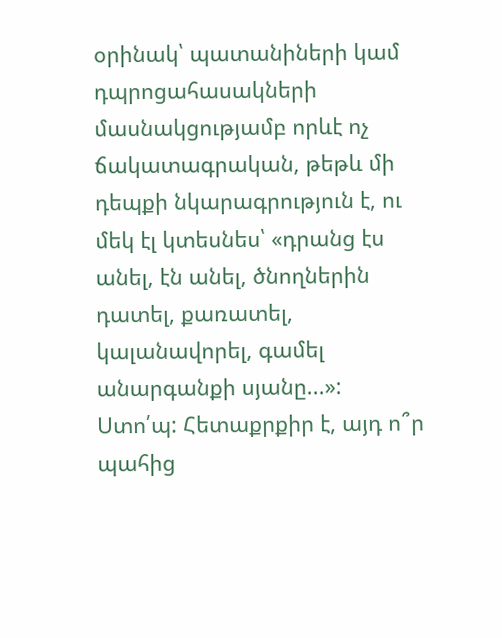օրինակ՝ պատանիների կամ դպրոցահասակների մասնակցությամբ որևէ ոչ ճակատագրական, թեթև մի դեպքի նկարագրություն է, ու մեկ էլ կտեսնես՝ «դրանց էս անել, էն անել, ծնողներին դատել, քառատել, կալանավորել, գամել անարգանքի սյանը...»:
Ստո՛պ: Հետաքրքիր է, այդ ո՞ր պահից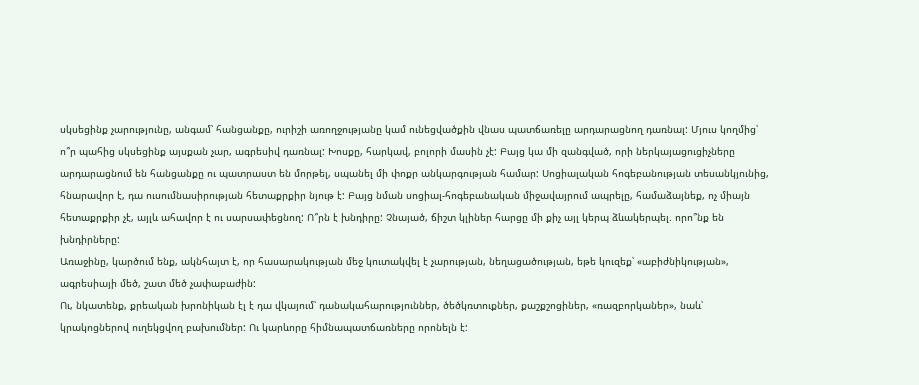սկսեցինք չարությունը, անգամ՝ հանցանքը, ուրիշի առողջությանը կամ ունեցվածքին վնաս պատճառելը արդարացնող դառնալ: Մյուս կողմից՝ ո՞ր պահից սկսեցինք այսքան չար, ագրեսիվ դառնալ: Խոսքը, հարկավ, բոլորի մասին չէ: Բայց կա մի զանգված, որի ներկայացուցիչները արդարացնում են հանցանքը ու պատրաստ են մորթել, սպանել մի փոքր անկարգության համար: Սոցիալական հոգեբանության տեսանկյունից, հնարավոր է, դա ուսումնասիրության հետաքրքիր նյութ է: Բայց նման սոցիալ-հոգեբանական միջավայրում ապրելը, համաձայնեք, ոչ միայն հետաքրքիր չէ, այլև ահավոր է ու սարսափեցնող: Ո՞րն է խնդիրը: Չնայած, ճիշտ կլիներ հարցը մի քիչ այլ կերպ ձևակերպել. որո՞նք են խնդիրները:
Առաջինը, կարծում ենք, ակնհայտ է, որ հասարակության մեջ կուտակվել է չարության, նեղացածության, եթե կուզեք՝ «աբիժնիկության», ագրեսիայի մեծ, շատ մեծ չափաբաժին:
Ու, նկատենք, քրեական խրոնիկան էլ է դա վկայում՝ դանակահարություններ, ծեծկռտուքներ, քաշքշոցիներ, «ռազբորկաներ», նաև՝ կրակոցներով ուղեկցվող բախումներ: Ու կարևորը հիմնապատճառները որոնելն է: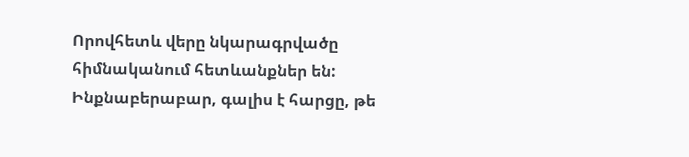Որովհետև վերը նկարագրվածը հիմնականում հետևանքներ են:
Ինքնաբերաբար, գալիս է հարցը, թե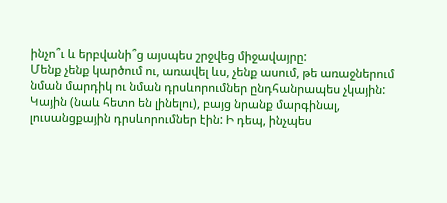ինչո՞ւ և երբվանի՞ց այսպես շրջվեց միջավայրը:
Մենք չենք կարծում ու, առավել ևս, չենք ասում, թե առաջներում նման մարդիկ ու նման դրսևորումներ ընդհանրապես չկային: Կային (նաև հետո են լինելու), բայց նրանք մարգինալ, լուսանցքային դրսևորումներ էին: Ի դեպ, ինչպես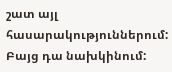շատ այլ հասարակություններում: Բայց դա նախկինում: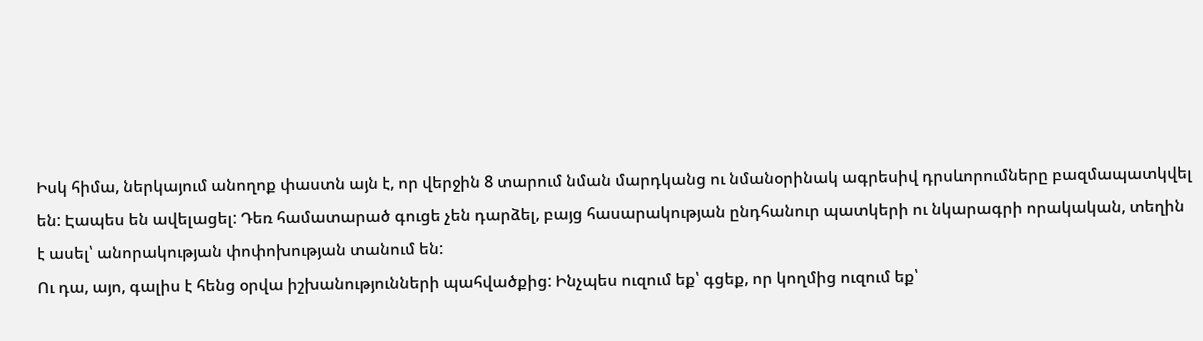Իսկ հիմա, ներկայում անողոք փաստն այն է, որ վերջին 8 տարում նման մարդկանց ու նմանօրինակ ագրեսիվ դրսևորումները բազմապատկվել են: Էապես են ավելացել: Դեռ համատարած գուցե չեն դարձել, բայց հասարակության ընդհանուր պատկերի ու նկարագրի որակական, տեղին է ասել՝ անորակության փոփոխության տանում են:
Ու դա, այո, գալիս է հենց օրվա իշխանությունների պահվածքից: Ինչպես ուզում եք՝ գցեք, որ կողմից ուզում եք՝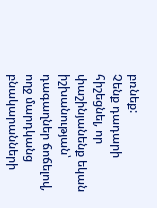բռնեք:
Չենք դադարի հիշեցնել, որ փաշինյանենք եկան իշխանության՝ դագաղներ ճոճելով, ողջ մարդկանց բնակարանների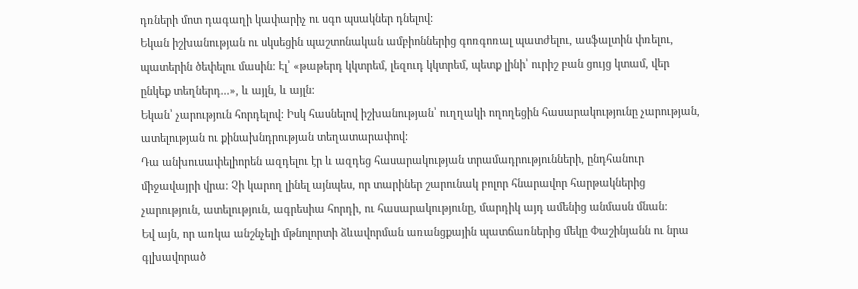դռների մոտ դագաղի կափարիչ ու սգո պսակներ դնելով:
Եկան իշխանության ու սկսեցին պաշտոնական ամբիոններից գոռգոռալ պատժելու, ասֆալտին փռելու, պատերին ծեփելու մասին: Էլ՝ «թաթերդ կկտրեմ, լեզուդ կկտրեմ, պետք լինի՝ ուրիշ բան ցույց կտամ, վեր ընկեք տեղներդ...», և այլն, և այլն:
Եկան՝ չարություն հորդելով: Իսկ հասնելով իշխանության՝ ուղղակի ողողեցին հասարակությունը չարության, ատելության ու քինախնդրության տեղատարափով:
Դա անխուսափելիորեն ազդելու էր և ազդեց հասարակության տրամադրությունների, ընդհանուր միջավայրի վրա: Չի կարող լինել այնպես, որ տարիներ շարունակ բոլոր հնարավոր հարթակներից չարություն, ատելություն, ագրեսիա հորդի, ու հասարակությունը, մարդիկ այդ ամենից անմասն մնան:
Եվ այն, որ առկա անշնչելի մթնոլորտի ձևավորման առանցքային պատճառներից մեկը Փաշինյանն ու նրա գլխավորած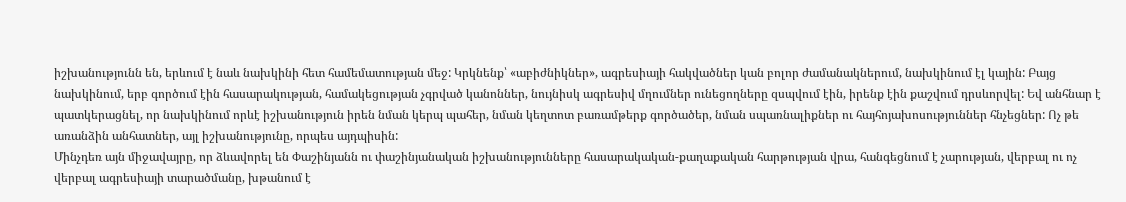իշխանությունն են, երևում է նաև նախկինի հետ համեմատության մեջ: Կրկնենք՝ «աբիժնիկներ», ագրեսիայի հակվածներ կան բոլոր ժամանակներում, նախկինում էլ կային: Բայց նախկինում, երբ գործում էին հասարակության, համակեցության չգրված կանոններ, նույնիսկ ագրեսիվ մղումներ ունեցողները զսպվում էին, իրենք էին քաշվում դրսևորվել: Եվ անհնար է պատկերացնել, որ նախկինում որևէ իշխանություն իրեն նման կերպ պահեր, նման կեղտոտ բառամթերք գործածեր, նման սպառնալիքներ ու հայհոյախոսություններ հնչեցներ: Ոչ թե առանձին անհատներ, այլ իշխանությունը, որպես այդպիսին:
Մինչդեռ այն միջավայրը, որ ձևավորել են Փաշինյանն ու փաշինյանական իշխանությունները հասարակական-քաղաքական հարթության վրա, հանգեցնում է չարության, վերբալ ու ոչ վերբալ ագրեսիայի տարածմանը, խթանում է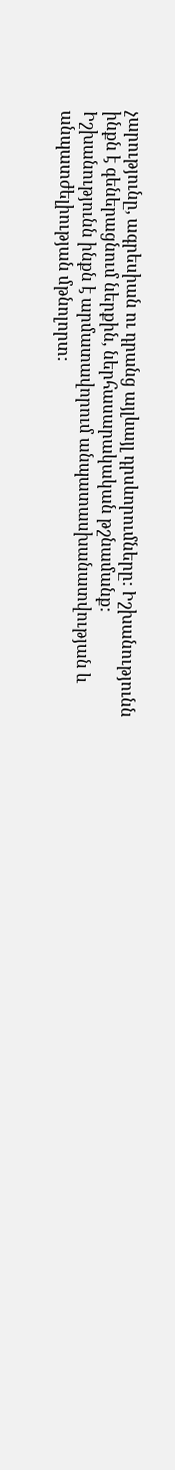չարությունը, ագրեսիան ու դրանց այլևայլ դրսևորումները: Իշխանությունն ինքն է գեներացնում ներքին, ներհասարակական թշնամանք: Իշխանությունն ինքն է արմատավորում անպատասխանատվության և անպատժելիության մթնոլորտ: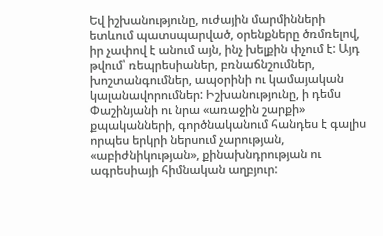Եվ իշխանությունը, ուժային մարմինների ետևում պատսպարված, օրենքները ծռմռելով, իր չափով է անում այն, ինչ խելքին փչում է: Այդ թվում՝ ռեպրեսիաներ, բռնաճնշումներ, խոշտանգումներ, ապօրինի ու կամայական կալանավորումներ: Իշխանությունը, ի դեմս Փաշինյանի ու նրա «առաջին շարքի» քպականների, գործնականում հանդես է գալիս որպես երկրի ներսում չարության, «աբիժնիկության», քինախնդրության ու ագրեսիայի հիմնական աղբյուր: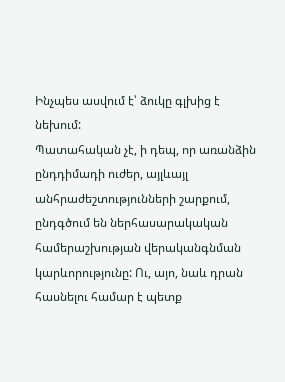Ինչպես ասվում է՝ ձուկը գլխից է նեխում:
Պատահական չէ, ի դեպ, որ առանձին ընդդիմադի ուժեր, այլևայլ անհրաժեշտությունների շարքում, ընդգծում են ներհասարակական համերաշխության վերականգնման կարևորությունը: Ու, այո, նաև դրան հասնելու համար է պետք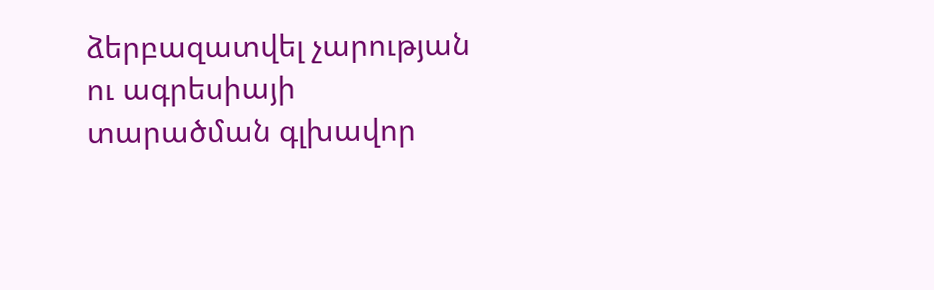ձերբազատվել չարության ու ագրեսիայի տարածման գլխավոր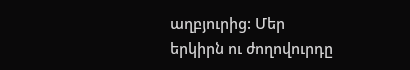աղբյուրից: Մեր երկիրն ու ժողովուրդը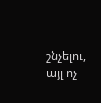շնչելու, այլ ոչ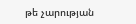թե չարության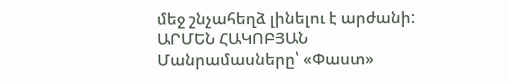մեջ շնչահեղձ լինելու է արժանի:
ԱՐՄԵՆ ՀԱԿՈԲՅԱՆ
Մանրամասները՝ «Փաստ»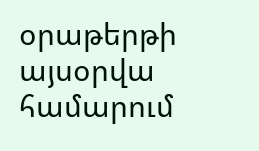օրաթերթի այսօրվա համարում